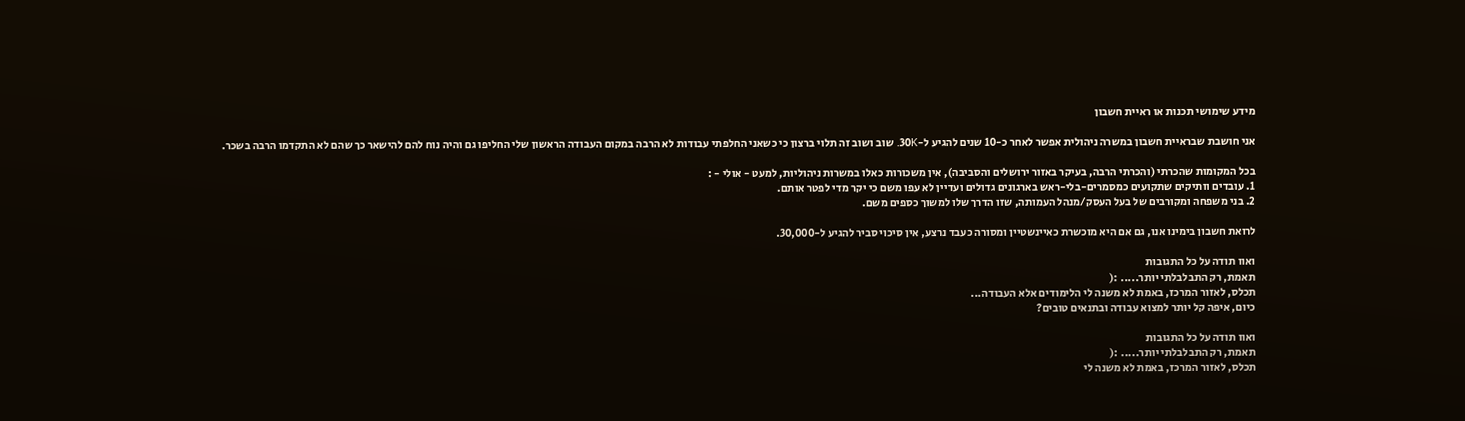מידע שימושי תכנות או ראיית חשבון

אני חושבת שבראיית חשבון במשרה ניהולית אפשר לאחר כ-10 שנים להגיע ל-30K. שוב ושוב זה תלוי ברצון כי כשאני החלפתי עבודות לא הרבה במקום העבודה הראשון שלי החליפו גם והיה נוח להם להישאר כך שהם לא התקדמו הרבה בשכר.

בכל המקומות שהכרתי (והכרתי הרבה, בעיקר באזור ירושלים והסביבה), אין משכורות כאלו במשרות ניהוליות, למעט - אולי - :
1. עובדים וותיקים שתקועים כמסמרים-בלי-ראש בארגונים גדולים ועדיין לא עפו משם כי יקר מדי לפטר אותם.
2. בני משפחה ומקורבים של בעל העסק/מנהל העמותה, שזו הדרך שלו למשוך כספים משם.

לרואת חשבון בימינו אנו, גם אם היא מוכשרת כאיינשטיין ומסורה כעבד נרצע, אין סיכוי סביר להגיע ל-30,000.

ואוו תודה על כל התגובות
תאמת, רק התבלבלתי יותר..... :(
תכלס, לאזור המרכז, באמת לא משנה לי הלימודים אלא העבודה...
כיום, איפה קל יותר למצוא עבודה ובתנאים טובים?

ואוו תודה על כל התגובות
תאמת, רק התבלבלתי יותר..... :(
תכלס, לאזור המרכז, באמת לא משנה לי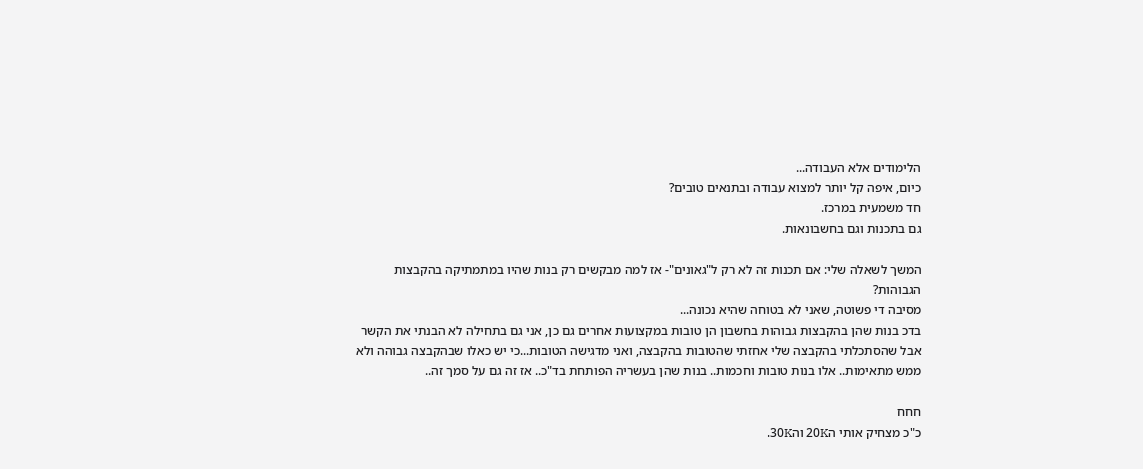הלימודים אלא העבודה...
כיום, איפה קל יותר למצוא עבודה ובתנאים טובים?
חד משמעית במרכז.
גם בתכנות וגם בחשבונאות.

המשך לשאלה שלי: אם תכנות זה לא רק ל"גאונים"- אז למה מבקשים רק בנות שהיו במתמתיקה בהקבצות הגבוהות?
מסיבה די פשוטה, שאני לא בטוחה שהיא נכונה...
בדכ בנות שהן בהקבצות גבוהות בחשבון הן טובות במקצועות אחרים גם כן, אני גם בתחילה לא הבנתי את הקשר אבל שהסתכלתי בהקבצה שלי אחזתי שהטובות בהקבצה, ואני מדגישה הטובות...כי יש כאלו שבהקבצה גבוהה ולא ממש מתאימות.. אלו בנות טובות וחכמות.. בנות שהן בעשריה הפותחת בד"כ.. אז זה גם על סמך זה..

חחח
כ"כ מצחיק אותי ה20K וה30K.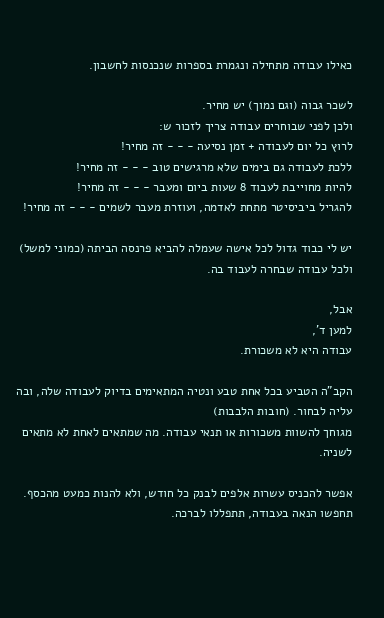כאילו עבודה מתחילה ונגמרת בספרות שנכנסות לחשבון.

לשכר גבוה (וגם נמוך) יש מחיר.
ולכן לפני שבוחרים עבודה צריך לזכור ש:
לרוץ כל יום לעבודה + זמן נסיעה - - - זה מחיר!
ללכת לעבודה גם בימים שלא מרגישים טוב - - - זה מחיר!
להיות מחוייבת לעבוד 8 שעות ביום ומעבר - - - זה מחיר!
להגריל ביביסיטר מתחת לאדמה, ועוזרת מעבר לשמים - - - זה מחיר!

יש לי כבוד גדול לכל אישה שעמלה להביא פרנסה הביתה (כמוני למשל)
ולכל עבודה שבחרה לעבוד בה.

אבל,
למען ד',
עבודה היא לא משכורת.

הקב"ה הטביע בכל אחת טבע ונטיה המתאימים בדיוק לעבודה שלה, ובה עליה לבחור. (חובות הלבבות)
מגוחך להשוות משכורות או תנאי עבודה. מה שמתאים לאחת לא מתאים לשניה.

אפשר להכניס עשרות אלפים לבנק כל חודש, ולא להנות כמעט מהכסף.
תחפשו הנאה בעבודה, תתפללו לברכה.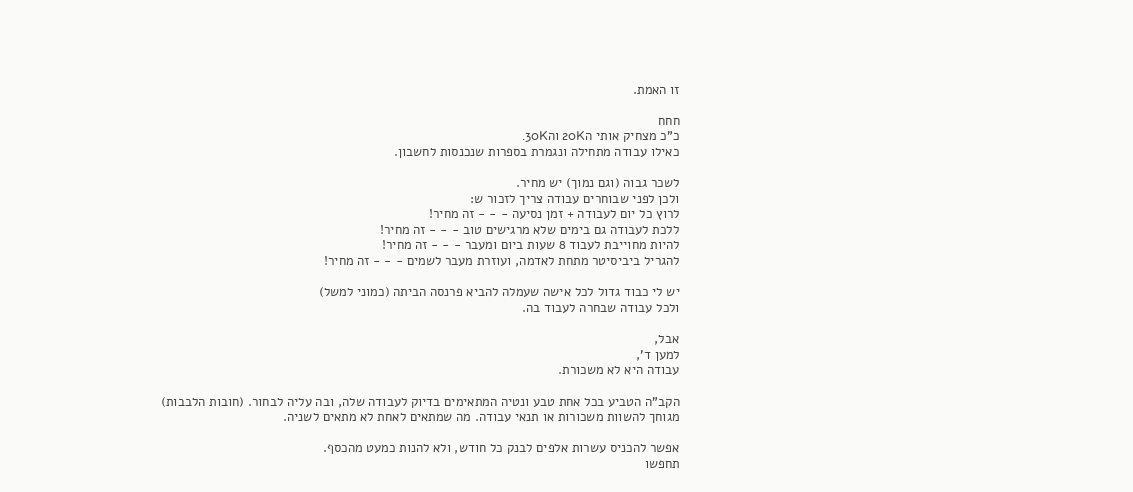זו האמת.

חחח
כ"כ מצחיק אותי ה20K וה30K.
כאילו עבודה מתחילה ונגמרת בספרות שנכנסות לחשבון.

לשכר גבוה (וגם נמוך) יש מחיר.
ולכן לפני שבוחרים עבודה צריך לזכור ש:
לרוץ כל יום לעבודה + זמן נסיעה - - - זה מחיר!
ללכת לעבודה גם בימים שלא מרגישים טוב - - - זה מחיר!
להיות מחוייבת לעבוד 8 שעות ביום ומעבר - - - זה מחיר!
להגריל ביביסיטר מתחת לאדמה, ועוזרת מעבר לשמים - - - זה מחיר!

יש לי כבוד גדול לכל אישה שעמלה להביא פרנסה הביתה (כמוני למשל)
ולכל עבודה שבחרה לעבוד בה.

אבל,
למען ד',
עבודה היא לא משכורת.

הקב"ה הטביע בכל אחת טבע ונטיה המתאימים בדיוק לעבודה שלה, ובה עליה לבחור. (חובות הלבבות)
מגוחך להשוות משכורות או תנאי עבודה. מה שמתאים לאחת לא מתאים לשניה.

אפשר להכניס עשרות אלפים לבנק כל חודש, ולא להנות כמעט מהכסף.
תחפשו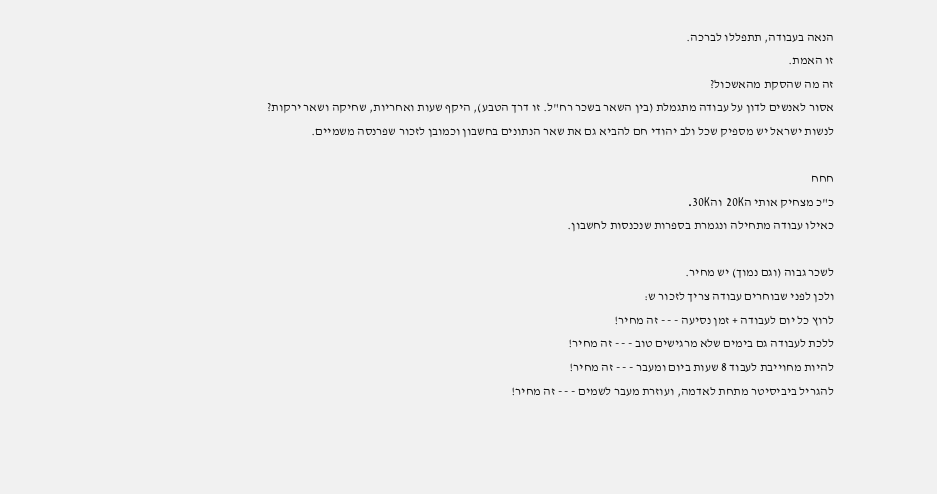הנאה בעבודה, תתפללו לברכה.
זו האמת.
זה מה שהסקת מהאשכול?
אסור לאנשים לדון על עבודה מתגמלת (בין השאר בשכר רח"ל. זו דרך הטבע), היקף שעות ואחריות, שחיקה ושאר ירקות?
לנשות ישראל יש מספיק שכל ולב יהודי חם להביא גם את שאר הנתונים בחשבון וכמובן לזכור שפרנסה משמיים.

חחח
כ"כ מצחיק אותי ה20K וה30K.
כאילו עבודה מתחילה ונגמרת בספרות שנכנסות לחשבון.

לשכר גבוה (וגם נמוך) יש מחיר.
ולכן לפני שבוחרים עבודה צריך לזכור ש:
לרוץ כל יום לעבודה + זמן נסיעה - - - זה מחיר!
ללכת לעבודה גם בימים שלא מרגישים טוב - - - זה מחיר!
להיות מחוייבת לעבוד 8 שעות ביום ומעבר - - - זה מחיר!
להגריל ביביסיטר מתחת לאדמה, ועוזרת מעבר לשמים - - - זה מחיר!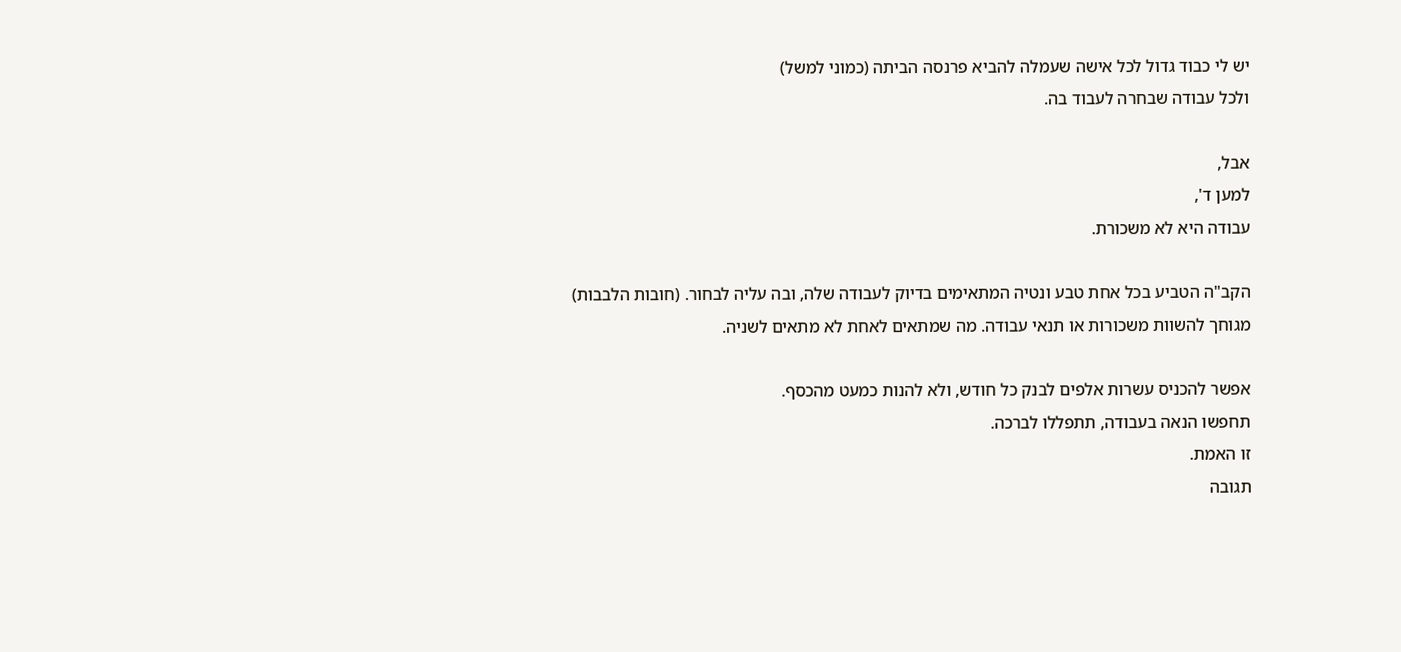יש לי כבוד גדול לכל אישה שעמלה להביא פרנסה הביתה (כמוני למשל)
ולכל עבודה שבחרה לעבוד בה.

אבל,
למען ד',
עבודה היא לא משכורת.

הקב"ה הטביע בכל אחת טבע ונטיה המתאימים בדיוק לעבודה שלה, ובה עליה לבחור. (חובות הלבבות)
מגוחך להשוות משכורות או תנאי עבודה. מה שמתאים לאחת לא מתאים לשניה.

אפשר להכניס עשרות אלפים לבנק כל חודש, ולא להנות כמעט מהכסף.
תחפשו הנאה בעבודה, תתפללו לברכה.
זו האמת.
תגובה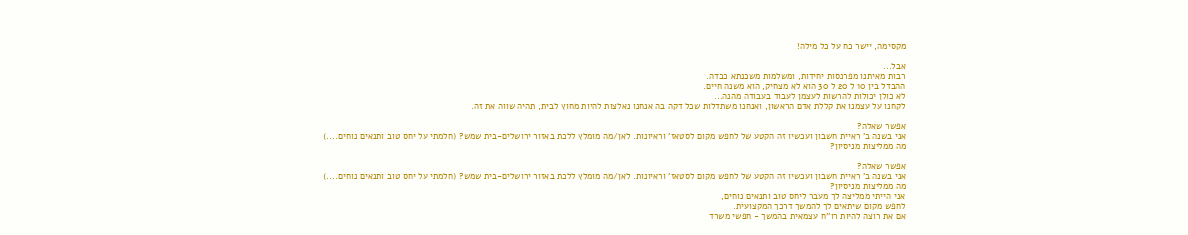מקסימה, יישר כח על כל מילה!

אבל...
רבות מאיתנו מפרנסות יחידות, ומשלמות משכנתא כבדה.
ההבדל בין 10 ל 20 ל 30 הוא לא מצחיק, הוא משנה חיים.
לא כולן יכולות להרשות לעצמן לעבוד בעבודה מהנה...
לקחנו על עצמנו את קללת אדם הראשון, ואנחנו משתדלות שכל דקה בה אנחנו נאלצות להיות מחוץ לבית, תהיה שווה את זה.

אפשר שאלה?
אני בשנה ב' ראיית חשבון ועכשיו זה הקטע של לחפש מקום לסטאז' וראיונות. לאן/מה מומלץ ללכת באזור ירושלים-בית שמש? (חלמתי על יחס טוב ותנאים נוחים....)
מה ממליצות מניסיון?

אפשר שאלה?
אני בשנה ב' ראיית חשבון ועכשיו זה הקטע של לחפש מקום לסטאז' וראיונות. לאן/מה מומלץ ללכת באזור ירושלים-בית שמש? (חלמתי על יחס טוב ותנאים נוחים....)
מה ממליצות מניסיון?
אני הייתי ממליצה לך מעבר ליחס טוב ותנאים נוחים,
לחפש מקום שיתאים לך להמשך דרכך המקצועית.
אם את רוצה להיות רו''ח עצמאית בהמשך - חפשי משרד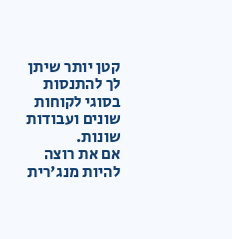קטן יותר שיתן לך להתנסות בסוגי לקוחות שונים ועבודות שונות.
אם את רוצה להיות מנג'רית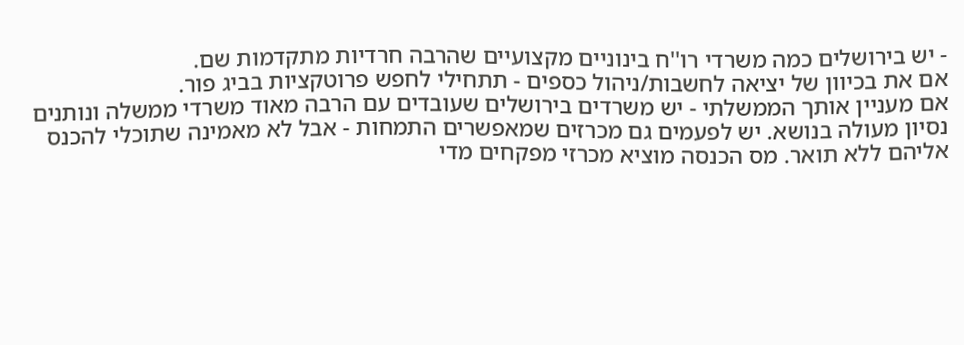- יש בירושלים כמה משרדי רו''ח בינוניים מקצועיים שהרבה חרדיות מתקדמות שם.
אם את בכיוון של יציאה לחשבות/ניהול כספים - תתחילי לחפש פרוטקציות בביג פור.
אם מעניין אותך הממשלתי - יש משרדים בירושלים שעובדים עם הרבה מאוד משרדי ממשלה ונותנים נסיון מעולה בנושא. יש לפעמים גם מכרזים שמאפשרים התמחות - אבל לא מאמינה שתוכלי להכנס אליהם ללא תואר. מס הכנסה מוציא מכרזי מפקחים מדי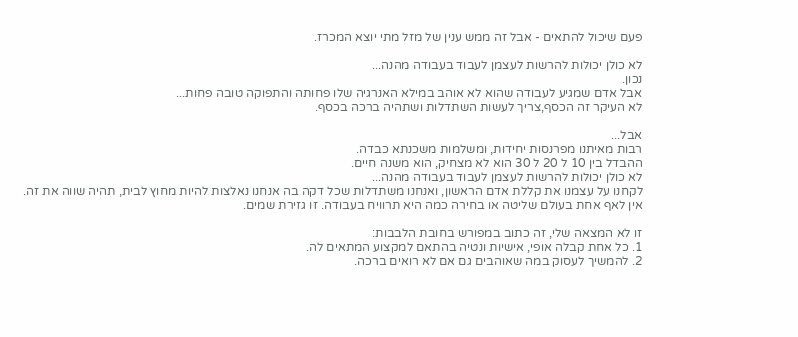פעם שיכול להתאים - אבל זה ממש ענין של מזל מתי יוצא המכרז.

לא כולן יכולות להרשות לעצמן לעבוד בעבודה מהנה...
נכון.
אבל אדם שמגיע לעבודה שהוא לא אוהב במילא האנרגיה שלו פחותה והתפוקה טובה פחות...
לא העיקר זה הכסף,צריך לעשות השתדלות ושתהיה ברכה בכסף.

אבל...
רבות מאיתנו מפרנסות יחידות, ומשלמות משכנתא כבדה.
ההבדל בין 10 ל 20 ל 30 הוא לא מצחיק, הוא משנה חיים.
לא כולן יכולות להרשות לעצמן לעבוד בעבודה מהנה...
לקחנו על עצמנו את קללת אדם הראשון, ואנחנו משתדלות שכל דקה בה אנחנו נאלצות להיות מחוץ לבית, תהיה שווה את זה.
אין לאף אחת בעולם שליטה או בחירה כמה היא תרוויח בעבודה. זו גזירת שמים.

זו לא המצאה שלי, זה כתוב במפורש בחובת הלבבות:
1. כל אחת קבלה אופי, אישיות ונטיה בהתאם למקצוע המתאים לה.
2. להמשיך לעסוק במה שאוהבים גם אם לא רואים ברכה.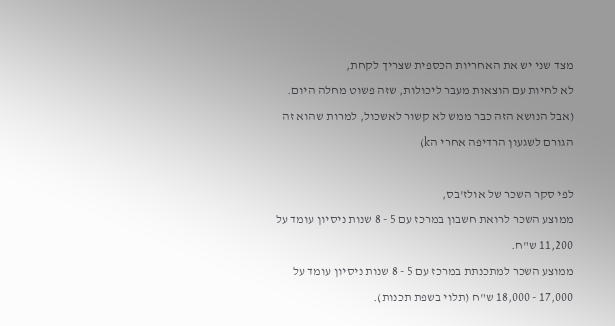מצד שני יש את האחריות הכספית שצריך לקחת,
לא לחיות עם הוצאות מעבר ליכולות, שזה פשוט מחלה היום.
(אבל הנושא הזה כבר ממש לא קשור לאשכול, למרות שהוא זה הגורם לשגעון הרדיפה אחרי הk)

לפי סקר השכר של אולז'בס,
ממוצע השכר לרואת חשבון במרכז עם 5 - 8 שנות ניסיון עומד על 11,200 ש"ח.
ממוצע השכר למתכנתת במרכז עם 5 - 8 שנות ניסיון עומד על 17,000 - 18,000 ש"ח (תלוי בשפת תכנות).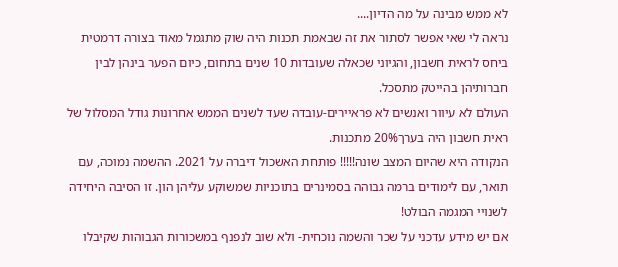לא ממש מבינה על מה הדיון....
נראה לי שאי אפשר לסתור את זה שבאמת תכנות היה שוק מתגמל מאוד בצורה דרמטית ביחס לראית חשבון, והגיוני שכאלה שעובדות 10 שנים בתחום, כיום הפער בינהן לבין חברותיהן בהייטק מתסכל.
העולם לא עיוור ואנשים לא פראיירים-עובדה שעד לשנים הממש אחרונות גודל המסלול של ראית חשבון היה בערך20% מתכנות.
הנקודה היא שהיום המצב שונה!!!!! פותחת האשכול דיברה על 2021. ההשמה נמוכה, עם תואר, עם לימודים ברמה גבוהה בסמינרים בתוכניות שמשוקע עליהן הון. זו הסיבה היחידה לשנויי המגמה הבולט!
אם יש מידע עדכני על שכר והשמה נוכחית- ולא שוב לנפנף במשכורות הגבוהות שקיבלו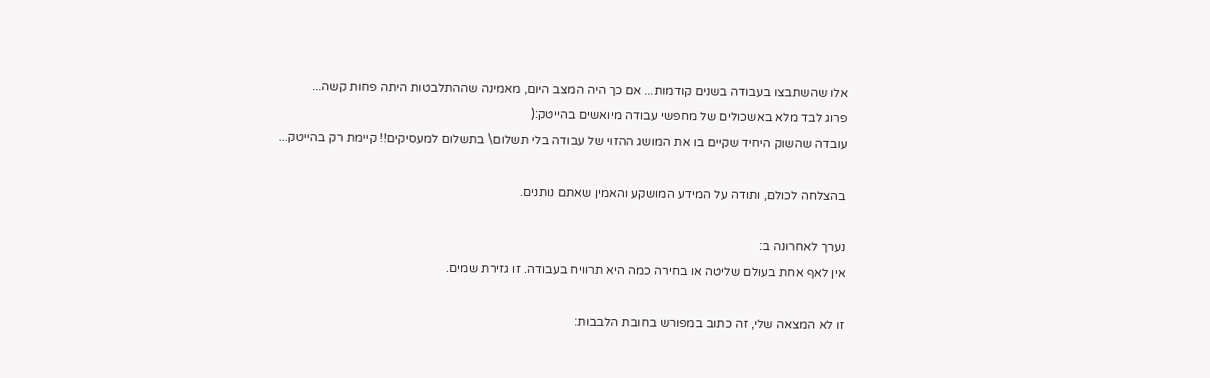אלו שהשתבצו בעבודה בשנים קודמות... אם כך היה המצב היום, מאמינה שההתלבטות היתה פחות קשה...
פרוג לבד מלא באשכולים של מחפשי עבודה מיואשים בהייטק:(
עובדה שהשוק היחיד שקיים בו את המושג ההזוי של עבודה בלי תשלום\ בתשלום למעסיקים!! קיימת רק בהייטק...

בהצלחה לכולם, ותודה על המידע המושקע והאמין שאתם נותנים.

נערך לאחרונה ב:
אין לאף אחת בעולם שליטה או בחירה כמה היא תרוויח בעבודה. זו גזירת שמים.

זו לא המצאה שלי, זה כתוב במפורש בחובת הלבבות: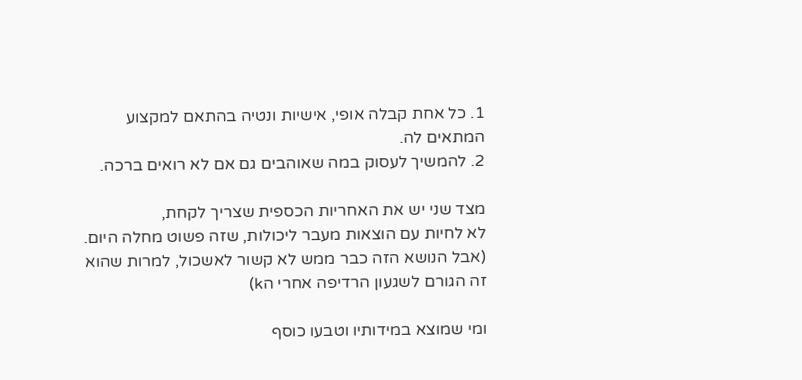1. כל אחת קבלה אופי, אישיות ונטיה בהתאם למקצוע המתאים לה.
2. להמשיך לעסוק במה שאוהבים גם אם לא רואים ברכה.

מצד שני יש את האחריות הכספית שצריך לקחת,
לא לחיות עם הוצאות מעבר ליכולות, שזה פשוט מחלה היום.
(אבל הנושא הזה כבר ממש לא קשור לאשכול, למרות שהוא זה הגורם לשגעון הרדיפה אחרי הk)

ומי שמוצא במידותיו וטבעו כוסף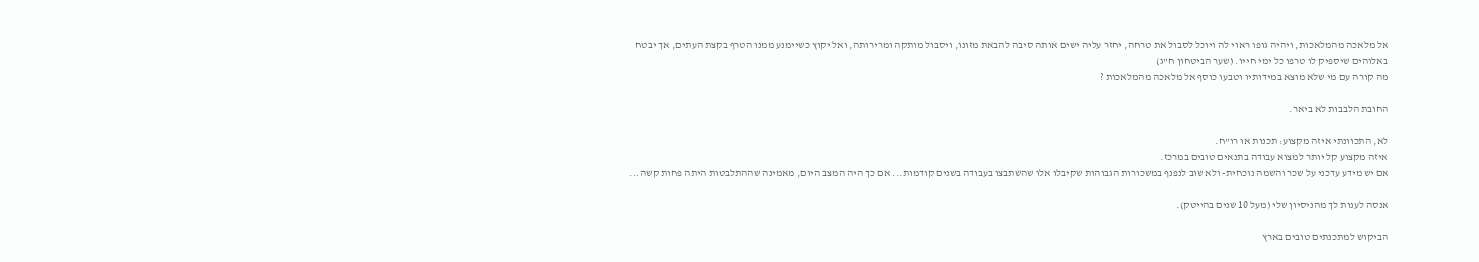אל מלאכה מהמלאכות, ויהיה גופו ראוי לה ויוכל לסבול את טרחה, יחזר עליה ישים אותה סיבה להבאת מזונו, ויסבול מותקה ומרירותה, ואל יקוץ כשיימנע ממנו הטרף בקצת העתים, אך יבטח באלוהים שיספיק לו טרפו כל ימי חייו. (שער הביטחון ח"ג)
מה קורה עם מי שלא מוצא במידותיו וטבעו כוסף אל מלאכה מהמלאכות ?

החובת הלבבות לא ביאר.

לא, התכוונתי איזה מקצוע: תכנות או רו"ח.
איזה מקצוע קל יותר למצוא עבודה בתנאים טובים במרכז.
אם יש מידע עדכני על שכר והשמה נוכחית- ולא שוב לנפנף במשכורות הגבוהות שקיבלו אלו שהשתבצו בעבודה בשנים קודמות... אם כך היה המצב היום, מאמינה שההתלבטות היתה פחות קשה...

אנסה לענות לך מהניסיון שלי (מעל 10 שנים בהייטק).

הביקוש למתכנתים טובים בארץ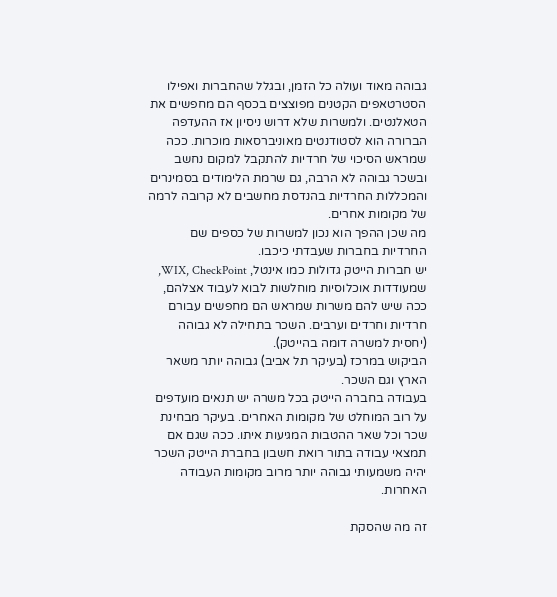גבוהה מאוד ועולה כל הזמן, ובגלל שהחברות ואפילו הסטרטאפים הקטנים מפוצצים בכסף הם מחפשים את הטאלנטים. ולמשרות שלא דרוש ניסיון אז ההעדפה הברורה הוא לסטודנטים מאוניברסאות מוכרות. ככה שמראש הסיכוי של חרדיות להתקבל למקום נחשב ובשכר גבוהה לא הרבה, גם שרמת הלימודים בסמינרים והמכללות החרדיות בהנדסת מחשבים לא קרובה לרמה של מקומות אחרים.
מה שכן ההפך הוא נכון למשרות של כספים שם החרדיות בחברות שעבדתי כיכבו.
יש חברות הייטק גדולות כמו אינטל, WIX, CheckPoint, שמעודדות אוכלוסיות מוחלשות לבוא לעבוד אצלהם, ככה שיש להם משרות שמראש הם מחפשים עבורם חרדיות וחרדים וערבים. השכר בתחילה לא גבוהה (יחסית למשרה דומה בהייטק).
הביקוש במרכז (בעיקר תל אביב) גבוהה יותר משאר הארץ וגם השכר.
בעבודה בחברה הייטק בכל משרה יש תנאים מועדפים על רוב המוחלט של מקומות האחרים. בעיקר מבחינת שכר וכל שאר ההטבות המגיעות איתו. ככה שגם אם תמצאי עבודה בתור רואת חשבון בחברת הייטק השכר יהיה משמעותי גבוהה יותר מרוב מקומות העבודה האחרות.

זה מה שהסקת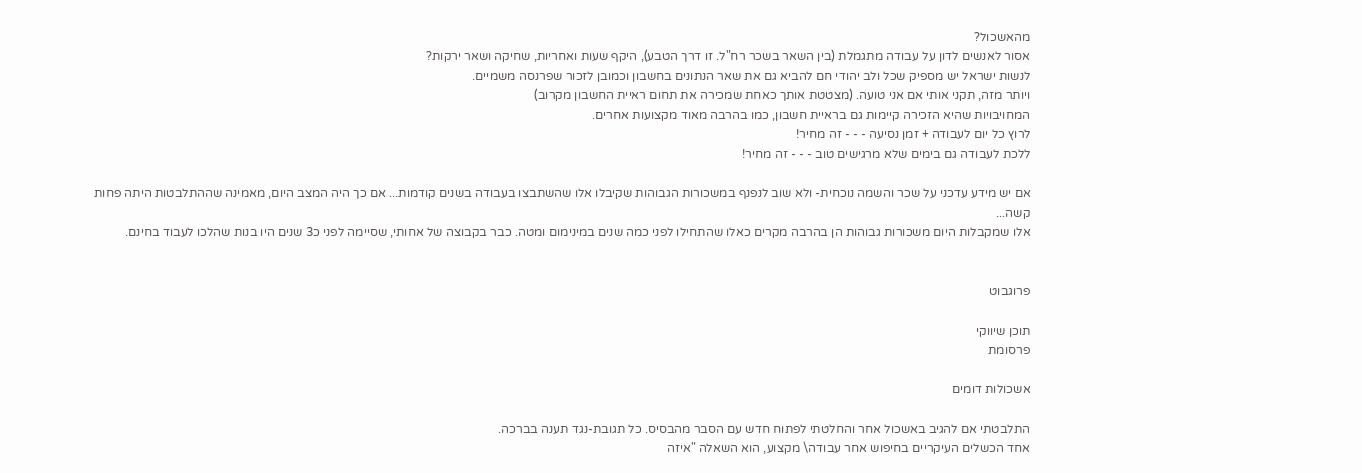מהאשכול?
אסור לאנשים לדון על עבודה מתגמלת (בין השאר בשכר רח"ל. זו דרך הטבע), היקף שעות ואחריות, שחיקה ושאר ירקות?
לנשות ישראל יש מספיק שכל ולב יהודי חם להביא גם את שאר הנתונים בחשבון וכמובן לזכור שפרנסה משמיים.
ויותר מזה, תקני אותי אם אני טועה. (מצטטת אותך כאחת שמכירה את תחום ראיית החשבון מקרוב)
המחויבויות שהיא הזכירה קיימות גם בראיית חשבון, כמו בהרבה מאוד מקצועות אחרים.
לרוץ כל יום לעבודה + זמן נסיעה - - - זה מחיר!
ללכת לעבודה גם בימים שלא מרגישים טוב - - - זה מחיר!

אם יש מידע עדכני על שכר והשמה נוכחית- ולא שוב לנפנף במשכורות הגבוהות שקיבלו אלו שהשתבצו בעבודה בשנים קודמות... אם כך היה המצב היום, מאמינה שההתלבטות היתה פחות קשה...
אלו שמקבלות היום משכורות גבוהות הן בהרבה מקרים כאלו שהתחילו לפני כמה שנים במינימום ומטה. כבר בקבוצה של אחותי, שסיימה לפני כ3 שנים היו בנות שהלכו לעבוד בחינם.


פרוגבוט

תוכן שיווקי
פרסומת

אשכולות דומים

התלבטתי אם להגיב באשכול אחר והחלטתי לפתוח חדש עם הסבר מהבסיס. כל תגובת-נגד תענה בברכה.
אחד הכשלים העיקריים בחיפוש אחר עבודה\ מקצוע, הוא השאלה "איזה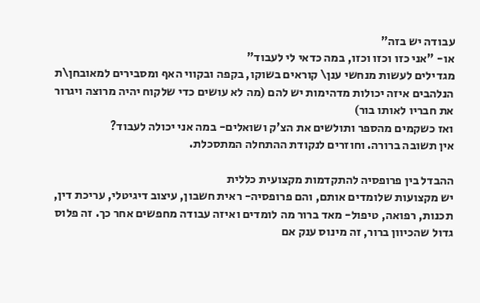עבודה יש בזה"
או- "אני כזו וכזו וכזו, במה כדאי לי לעבוד"
מגדילים לעשות מנחשי ענן\ קוראים בשוקו, בקפה ובקווי האף ומסבירים למאובחן\ת הנלהבים איזה יכולות מדהימות יש להם (מה לא עושים כדי שלקוח יהיה מרוצה ויגרור את חבריו לאותו בור)
ואז כשקמים מהספר ותולשים את הצ'ק ושואלים- במה אני יכולה לעבוד?
אין תשובה ברורה. וחוזרים לנקודת ההתחלה המתסכלת.

ההבדל בין פרופסיה להתקדמות מקצועית כללית
יש מקצועות שלומדים אותם, והם פרופסיה- ראית חשבון, עיצוב דיגיטלי, עריכת דין, תכנות, רפואה, טיפול- מאד ברור מה לומדים ואיזה עבודה מחפשים אחר כך. זה פלוס גדול שהכיוון ברור, זה מינוס ענק אם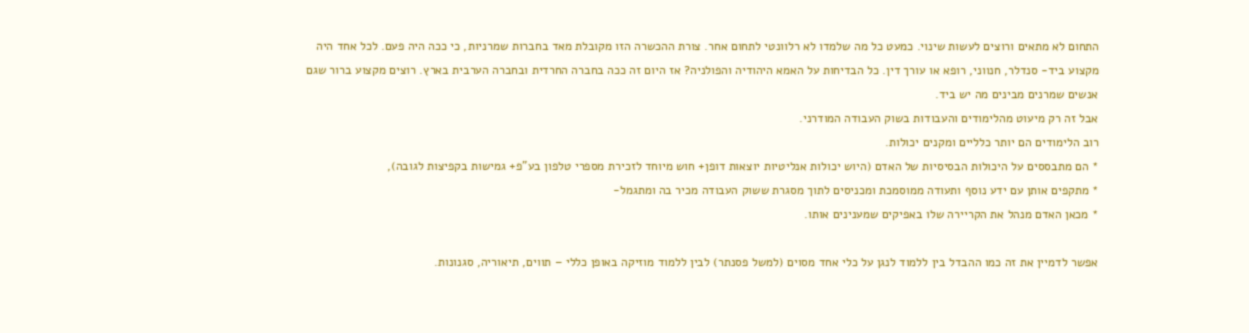התחום לא מתאים ורוצים לעשות שינוי. כמעט כל מה שלמדו לא רלוונטי לתחום אחר. צורת ההכשרה הזו מקובלת מאד בחברות שמרניות, כי ככה היה פעם. לכל אחד היה מקצוע ביד- סנדלר, חנווני, רופא או עורך דין. כל הבדיחות על האמא היהודיה והפולניה? אז היום זה ככה בחברה החרדית ובחברה הערבית בארץ. רוצים מקצוע ברור שגם אנשים שמרנים מבינים מה יש ביד.
אבל זה רק מיעוט מהלימודים והעבודות בשוק העבודה המודרני.
רוב הלימודים הם יותר כלליים ומקנים יכולות.
* הם מתבססים על היכולות הבסיסיות של האדם (היוש יכולות אנליטיות יוצאות דופן+ חוש מיוחד לזכירת מספרי טלפון בע"פ+ גמישות בקפיצות לגובה),
* מתקפים אותן עם ידע נוסף ותעודה ממוסמכת ומכניסים לתוך מסגרת ששוק העבודה מכיר בה ומתגמל-
* מכאן האדם מנהל את הקריירה שלו באפיקים שמענינים אותו.

אפשר לדמיין את זה כמו ההבדל בין ללמוד לנגן על כלי אחד מסוים (למשל פסנתר) לבין ללמוד מוזיקה באופן כללי – תווים, תיאוריה, סגנונות.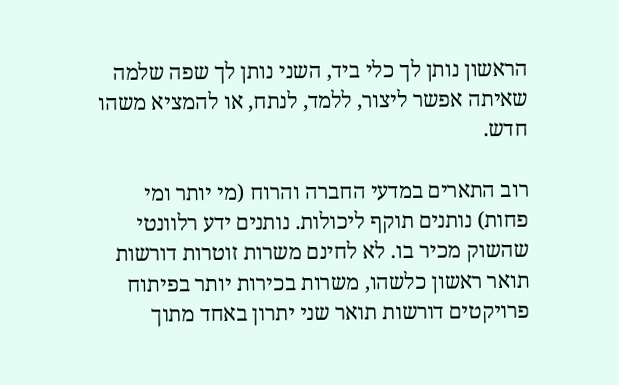הראשון נותן לך כלי ביד, השני נותן לך שפה שלמה שאיתה אפשר ליצור, ללמד, לנתח, או להמציא משהו חדש.

רוב התארים במדעי החברה והרוח (מי יותר ומי פחות) נותנים תוקף ליכולות. נותנים ידע רלוונטי שהשוק מכיר בו. לא לחינם משרות זוטרות דורשות תואר ראשון כלשהו, משרות בכירות יותר בפיתוח פרויקטים דורשות תואר שני יתרון באחד מתוך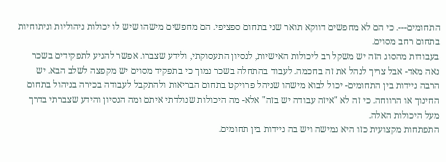התחומים---. כי הם לא מחפשים דווקא תואר שני בתחום ספציפי. הם מחפשים מישהו שיש לו יכולות ניהוליות וניתוחיות בתחום רחב מסוים.
בעבודות מהסוג הזה יש משקל רב ליכולות האישיות, לנסיון התעסוקתי, ולידע שצברו. אפשר להגיע לתפקידים בשכר נאה מאד- אבל צריך לנהל את זה בחכמה. לעבוד בהתחלה בשכר נמוך כי בתפקיד מסוים יש מקפצה לשלב הבא. יש הרבה ניידות בין התחומים- יכול לבוא מישהו שניהל פרויקט בתחום הבריאות ולהתקבל לעבודה בכירה בניהול בתחום החינוך או הרווחה. כי זה לא "איזה עבודה יש בזה" אלא- מה היכולות שנולדתי איתם ומה הנסיון והידע שצברתי בדרך מעל היכולות האלה.
התפתחות מקצועית כזו היא גמישה ויש בה ניידות בין תחומים.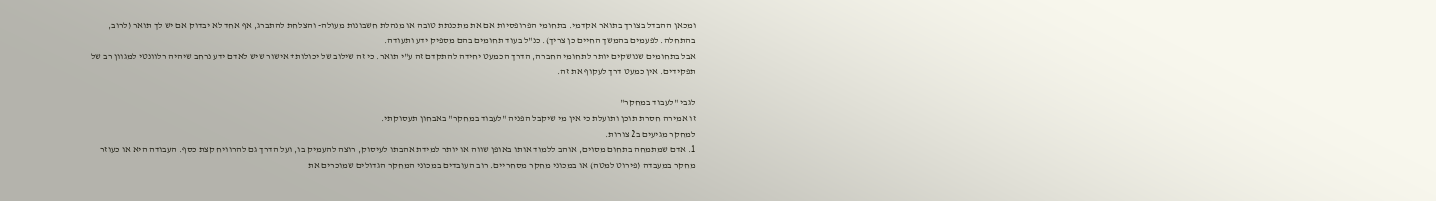ומכאן ההבדל בצורך בתואר אקדמי. בתחומי הפרופסיות אם את מתכנתת טובה או מנהלת חשבונות מעולה- והצלחת להתברג, אף אחד לא יבדוק אם יש לך תואר (לרוב, בהתחלה. לפעמים בהמשך החיים כן צריך). כנ"ל בעוד תחומים בהם מספיק ידע ותעודה.
אבל בתחומים שנושקים יותר לתחומי החברה, הדרך הכמעט יחידה להתקדם זה ע"י תואר. כי זה שילוב של יכולות+ אישור שיש לאדם ידע נרחב שיהיה רלוונטי למגוון רב של תפקידים. אין כמעט דרך לעקוף את זה.

לגבי "לעבוד במחקר"
זו אמירה חסרת תוכן ותועלת כי אין מי שיקבל הפניה "לעבוד במחקר" באבחון תעסוקתי.
למחקר מגיעים ב2 צורות.
1. אדם שמתמחה בתחום מסוים, אוהב ללמוד אותו באופן שווה או יותר למידת אהבתו לעיסוק, רוצה להעמיק בו, ועל הדרך גם להרוויח קצת כסף. העבודה היא או כעוזר מחקר במעבדה (פירוט למטה) או במכוני מחקר מסחריים. רוב העובדים במכוני המחקר הגדולים שמוכרים את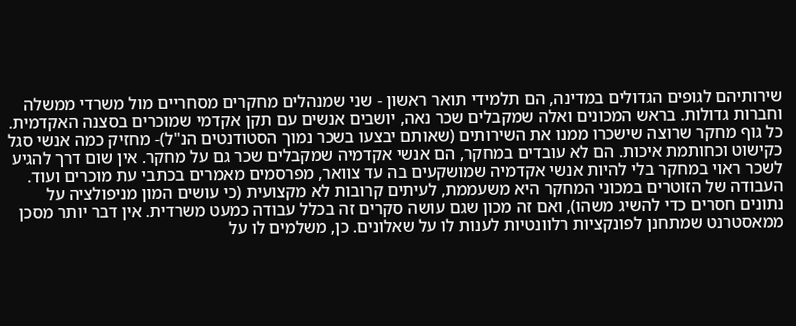שירותיהם לגופים הגדולים במדינה, הם תלמידי תואר ראשון - שני שמנהלים מחקרים מסחריים מול משרדי ממשלה וחברות גדולות. בראש המכונים ואלה שמקבלים שכר נאה, יושבים אנשים עם תקן אקדמי שמוכרים בסצנה האקדמית. כל גוף מחקר שרוצה שישכרו ממנו את השירותים (שאותם יבצעו בשכר נמוך הסטודנטים הנ"ל)- מחזיק כמה אנשי סגל כקישוט וכחותמת איכות. הם לא עובדים במחקר, הם אנשי אקדמיה שמקבלים שכר גם על מחקר. אין שום דרך להגיע לשכר ראוי במחקר בלי להיות אנשי אקדמיה שמושקעים בה עד צוואר, מפרסמים מאמרים בכתבי עת מוכרים ועוד.
העבודה של הזוטרים במכוני המחקר היא משעממת, לעיתים קרובות לא מקצועית (כי עושים המון מניפולציה על נתונים חסרים כדי להשיג משהו), ואם זה מכון שגם עושה סקרים זה בכלל עבודה כמעט משרדית. אין דבר יותר מסכן ממאסטרנט שמתחנן לפונקציות רלוונטיות לענות לו על שאלונים. כן, משלמים לו על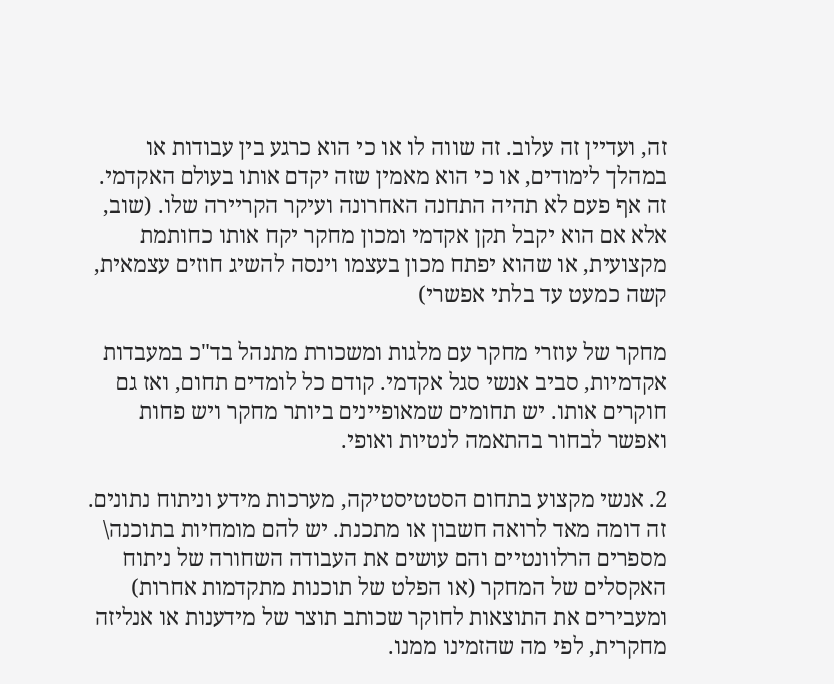זה, ועדיין זה עלוב. זה שווה לו או כי הוא כרגע בין עבודות או במהלך לימודים, או כי הוא מאמין שזה יקדם אותו בעולם האקדמי. זה אף פעם לא תהיה התחנה האחרונה ועיקר הקריירה שלו. (שוב, אלא אם הוא יקבל תקן אקדמי ומכון מחקר יקח אותו כחותמת מקצועית, או שהוא יפתח מכון בעצמו וינסה להשיג חוזים עצמאית, קשה כמעט עד בלתי אפשרי)

מחקר של עוזרי מחקר עם מלגות ומשכורת מתנהל בד"כ במעבדות אקדמיות, סביב אנשי סגל אקדמי. קודם כל לומדים תחום, ואז גם חוקרים אותו. יש תחומים שמאופיינים ביותר מחקר ויש פחות ואפשר לבחור בהתאמה לנטיות ואופי.

2. אנשי מקצוע בתחום הסטטיסטיקה, מערכות מידע וניתוח נתונים. זה דומה מאד לרואה חשבון או מתכנת. יש להם מומחיות בתוכנה\ מספרים הרלוונטיים והם עושים את העבודה השחורה של ניתוח האקסלים של המחקר (או הפלט של תוכנות מתקדמות אחרות) ומעבירים את התוצאות לחוקר שכותב תוצר של מידענות או אנליזה מחקרית, לפי מה שהזמינו ממנו.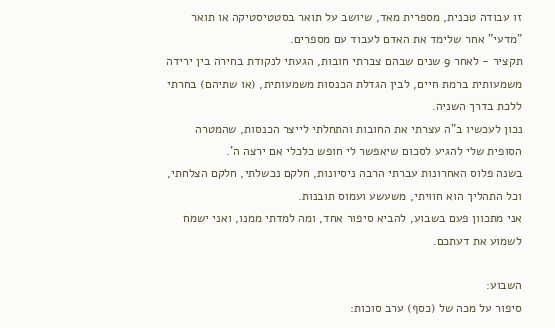זו עבודה טכנית, מספרית מאד, שיושב על תואר בסטטיסטיקה או תואר "מדעי" אחר שלימד את האדם לעבוד עם מספרים.
תקציר - לאחר 9 שנים שבהם צברתי חובות, הגעתי לנקודת בחירה בין ירידה משמעותית ברמת חיים, לבין הגדלת הכנסות משמעותית, (או שתיהם) בחרתי ללכת בדרך השניה.
נכון לעכשיו ב"ה עצרתי את החובות והתחלתי לייצר הכנסות, שהמטרה הסופית שלי להגיע לסכום שיאפשר לי חופש כלכלי אם ירצה ה'.
בשנה פלוס האחרונות עברתי הרבה ניסיונות, חלקם נכשלתי, חלקם הצלחתי, וכל התהליך הוא חוויתי, משעשע ועמוס תובנות.
אני מתכוון פעם בשבוע, להביא סיפור אחד, ומה למדתי ממנו, ואני ישמח לשמוע את דעתכם.

השבוע:
סיפור על מכה של (כסף) ערב סוכות: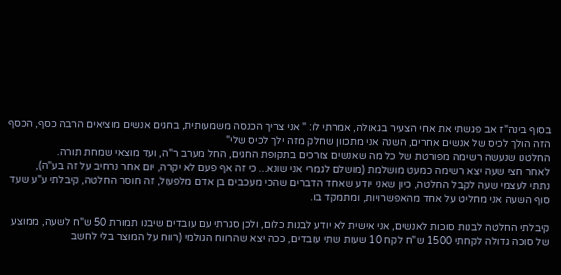בסוף בינה"ז אב פגשתי את אחי הצעיר בגאולה, אמרתי לו: " אני צריך הכנסה משמעותית, בחגים אנשים מוציאים הרבה כסף, הכסף הזה הולך לכיס של אנשים אחרים, השנה אני מתכוון שחלק מזה ילך לכיס שלי"
החלטנו שנעשה רשימה מפורטת של כל מה שאנשים צורכים בתקופת החגים, החל מערב ר"ה, ועד מוצאי שמחת תורה.
לאחר חצי שעה יצא רשימה כמעט מושלמת (מושלם לגמרי אני שונא... כי זה אף פעם לא יקרה, יום אחר נרחיב על זה בע"ה),
נתתי לעצמי שעה לקבל החלטה, כיון שאני יודע שאחד הדברים שהכי מעכבים בן אדם מלפעול, זה חוסר החלטה, קיבלתי ע"ע שעד סוף השעה אני מחליט על אחד מהאפשרויות, ומתמקד בו.

קיבלתי החלטה לבנות סוכות לאנשים, אני אישית לא יודע לבנות כלום, ולכן סגרתי עם עובדים שיבנו תמורת 50 ש"ח לשעה, ממוצע של סוכה גדולה לקחתי 1500 ש"ח לקח 10 שעות שתי עובדים, ככה יצא שהרווח הגולמי (רווח על המוצר בלי לחשב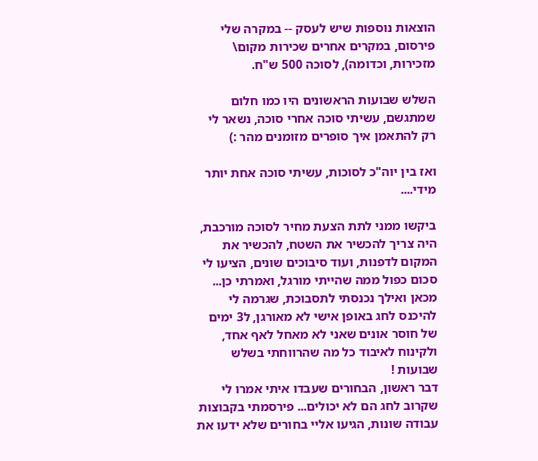הוצאות נוספות שיש לעסק -- במקרה שלי פירסום, במקרים אחרים שכירות מקום\ מזכירות, וכדומה), לסוכה 500 ש"ח.

השלש שבועות הראשונים היו כמו חלום שמתגשם, עשיתי סוכה אחרי סוכה, נשאר לי רק להתאמן איך סופרים מזומנים מהר :)

ואז בין יוה"כ לסוכות, עשיתי סוכה אחת יותר מידי....

ביקשו ממני לתת הצעת מחיר לסוכה מורכבת, היה צריך להכשיר את השטח, להכשיר את המקום לדפנות, ועוד סיבוכים שונים, הציעו לי סכום כפול ממה שהייתי מורגל, ואמרתי כן...
מכאן ואילך נכנסתי לתסבוכת, שגרמה לי להיכנס לחג באופן אישי לא מאורגן, ל3 ימים של חוסר אונים שאני לא מאחל לאף אחד, ולקינוח לאיבוד כל מה שהרווחתי בשלש שבועות !
דבר ראשון, הבחורים שעבדו איתי אמרו לי שקרוב לחג הם לא יכולים... פירסמתי בקבוצות עבודה שונות, הגיעו אליי בחורים שלא ידעו את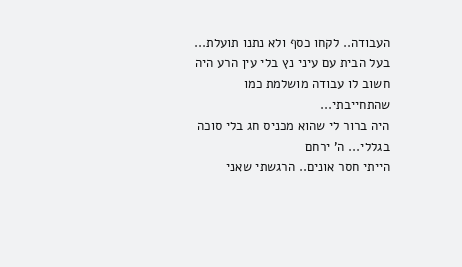העבודה.. לקחו כסף ולא נתנו תועלת... בעל הבית עם עיני נץ בלי עין הרע היה חשוב לו עבודה מושלמת כמו שהתחייבתי...
היה ברור לי שהוא מכניס חג בלי סוכה בגללי... ה' ירחם
הייתי חסר אונים.. הרגשתי שאני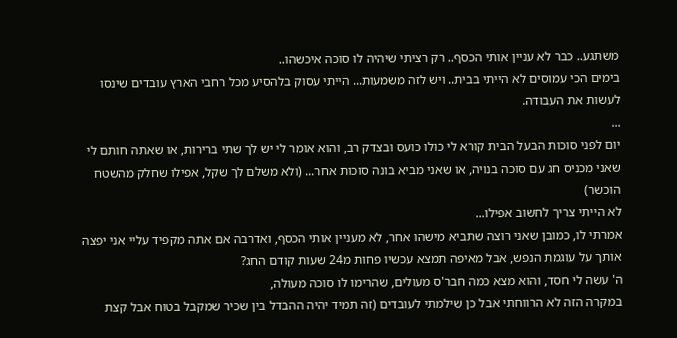משתגע.. כבר לא עניין אותי הכסף.. רק רציתי שיהיה לו סוכה איכשהו..
בימים הכי עמוסים לא הייתי בבית.. ויש לזה משמעות... הייתי עסוק בלהסיע מכל רחבי הארץ עובדים שינסו לעשות את העבודה.
...
יום לפני סוכות הבעל הבית קורא לי כולו כועס ובצדק רב, והוא אומר לי יש לך שתי ברירות, או שאתה חותם לי שאני מכניס חג עם סוכה בנויה, או שאני מביא בונה סוכות אחר... (ולא משלם לך שקל, אפילו שחלק מהשטח הוכשר)
לא הייתי צריך לחשוב אפילו...
אמרתי לו, כמובן שאני רוצה שתביא מישהו אחר, לא מעניין אותי הכסף, ואדרבה אם אתה מקפיד עליי אני יפצה אותך על עוגמת הנפש, אבל מאיפה תמצא עכשיו פחות מ24 שעות קודם החג?
ה' עשה לי חסד, והוא מצא כמה חבר'ס מעולים, שהרימו לו סוכה מעולה,
במקרה הזה לא הרווחתי אבל כן שילמתי לעובדים (זה תמיד יהיה ההבדל בין שכיר שמקבל בטוח אבל קצת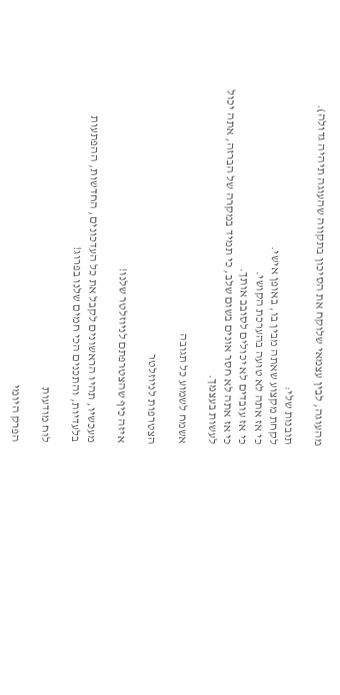מהעוגה, לבין עצמאי שלוקח את הסיכון בתקווה שהעוגה תיהיה גדולה).

תובנות שלי:
לקחת מקצוע שאתה מבין בו, באופן אישי.
כי אז אתה לא טועה בהערכת הקושי.
כי אז עובדים לא יכולים לסובב אותך.
כי אז אתה לא חסר אונים בשום שלב, כי תמיד במקרה של הברזה, אתה יכול לעשות בעצמך.

אשמח לשמוע כל תגובה

הצטרפות לניוזלטר

איזה כיף שהצטרפתם לניוזלטר שלנו!

מעכשיו, תהיו הראשונים לקבל את כל העדכונים, החדשות, ההפתעות בלעדיות, והתכנים הכי חמים שלנו בפרוג!

לוח מודעות

הפרק היומי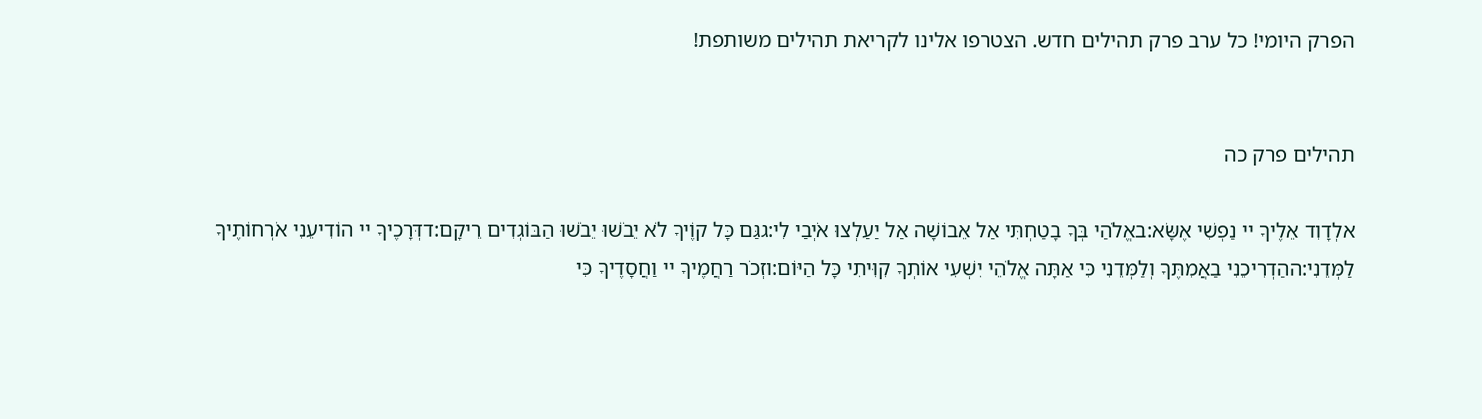הפרק היומי! כל ערב פרק תהילים חדש. הצטרפו אלינו לקריאת תהילים משותפת!


תהילים פרק כה

אלְדָוִד אֵלֶיךָ יי נַפְשִׁי אֶשָּׂא:באֱלֹהַי בְּךָ בָטַחְתִּי אַל אֵבוֹשָׁה אַל יַעַלְצוּ אֹיְבַי לִי:גגַּם כָּל קוֶֹיךָ לֹא יֵבֹשׁוּ יֵבֹשׁוּ הַבּוֹגְדִים רֵיקָם:דדְּרָכֶיךָ יי הוֹדִיעֵנִי אֹרְחוֹתֶיךָ לַמְּדֵנִי:ההַדְרִיכֵנִי בַאֲמִתֶּךָ וְלַמְּדֵנִי כִּי אַתָּה אֱלֹהֵי יִשְׁעִי אוֹתְךָ קִוִּיתִי כָּל הַיּוֹם:וזְכֹר רַחֲמֶיךָ יי וַחֲסָדֶיךָ כִּי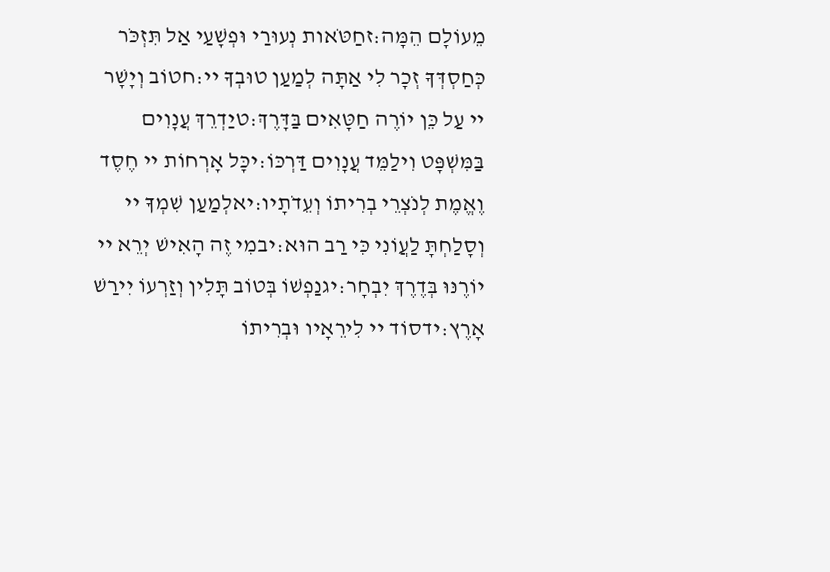מֵעוֹלָם הֵמָּה:זחַטֹּאות נְעוּרַי וּפְשָׁעַי אַל תִּזְכֹּר כְּחַסְדְּךָ זְכָר לִי אַתָּה לְמַעַן טוּבְךָ יי:חטוֹב וְיָשָׁר יי עַל כֵּן יוֹרֶה חַטָּאִים בַּדָּרֶךְ:טיַדְרֵךְ עֲנָוִים בַּמִּשְׁפָּט וִילַמֵּד עֲנָוִים דַּרְכּוֹ:יכָּל אָרְחוֹת יי חֶסֶד וֶאֱמֶת לְנֹצְרֵי בְרִיתוֹ וְעֵדֹתָיו:יאלְמַעַן שִׁמְךָ יי וְסָלַחְתָּ לַעֲוֹנִי כִּי רַב הוּא:יבמִי זֶה הָאִישׁ יְרֵא יי יוֹרֶנּוּ בְּדֶרֶךְ יִבְחָר:יגנַפְשׁוֹ בְּטוֹב תָּלִין וְזַרְעוֹ יִירַשׁ אָרֶץ:ידסוֹד יי לִירֵאָיו וּבְרִיתוֹ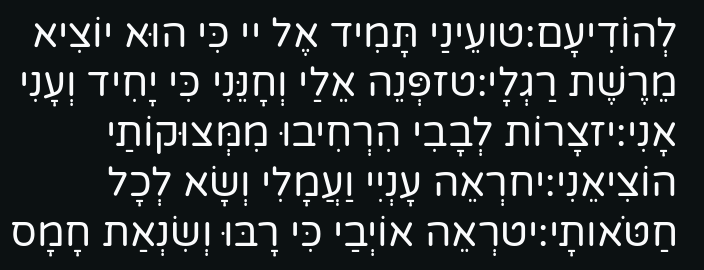לְהוֹדִיעָם:טועֵינַי תָּמִיד אֶל יי כִּי הוּא יוֹצִיא מֵרֶשֶׁת רַגְלָי:טזפְּנֵה אֵלַי וְחָנֵּנִי כִּי יָחִיד וְעָנִי אָנִי:יזצָרוֹת לְבָבִי הִרְחִיבוּ מִמְּצוּקוֹתַי הוֹצִיאֵנִי:יחרְאֵה עָנְיִי וַעֲמָלִי וְשָׂא לְכָל חַטֹּאותָי:יטרְאֵה אוֹיְבַי כִּי רָבּוּ וְשִׂנְאַת חָמָס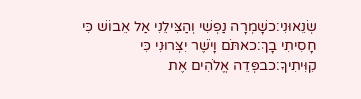שְׂנֵאוּנִי:כשָׁמְרָה נַפְשִׁי וְהַצִּילֵנִי אַל אֵבוֹשׁ כִּי חָסִיתִי בָךְ:כאתֹּם וָיֹשֶׁר יִצְּרוּנִי כִּי קִוִּיתִיךָ:כבפְּדֵה אֱלֹהִים אֶת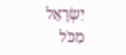יִשְׂרָאֵל מִכֹּל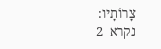צָרוֹתָיו:
נקרא  2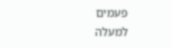פעמים
למעלה